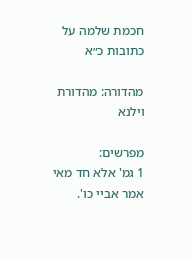חכמת שלמה על כתובות כ״א

מהדורה: מהדורת וילנא

מפרשים:
1 גמ' אלא חד מאי אמר אביי כו'.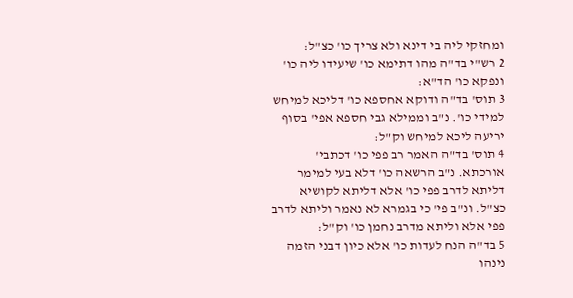ומחזקי ליה בי דינא ולא צריך כו' כצ"ל:
2 רש"י בד"ה מהו דתימא כו' שיעידו ליה כו' ונפקא כו' הד"א:
3 תוס' בד"ה ודוקא אחספא כו' דליכא למיחש למידי כו'. נ"ב וממילא גבי חספא אפי' בסוף יריעה ליכא למיחש וק"ל:
4 תוס' בד"ה האמר רב פפי כו' דכתבי' אורכתא. נ"ב הרשאה כו' דלא בעי למימר דליתא לדרב פפי כו' אלא דליתא לקושיא כצ"ל. ונ"ב פי' כי בגמרא לא נאמר וליתא לדרב פפי אלא וליתא מדרב נחמן כו' וק"ל:
5 בד"ה הנח לעדות כו' אלא כיון דבני הזמה נינהו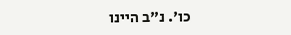כו'. נ"ב היינו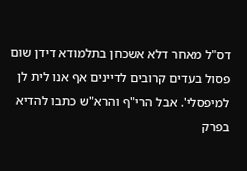דס"ל מאחר דלא אשכחן בתלמודא דידן שום פסול בעדים קרובים לדיינים אף אנו לית לן למיפסלי'. אבל הרי"ף והרא"ש כתבו להדיא בפרק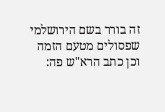זה בורר בשם הירושלמי שפסולים מטעם הזמה וכן כתב הרא"ש פה: